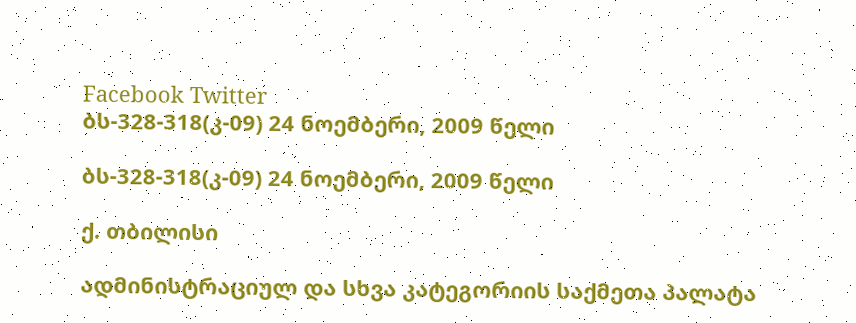Facebook Twitter
ბს-328-318(კ-09) 24 ნოემბერი, 2009 წელი

ბს-328-318(კ-09) 24 ნოემბერი, 2009 წელი

ქ. თბილისი

ადმინისტრაციულ და სხვა კატეგორიის საქმეთა პალატა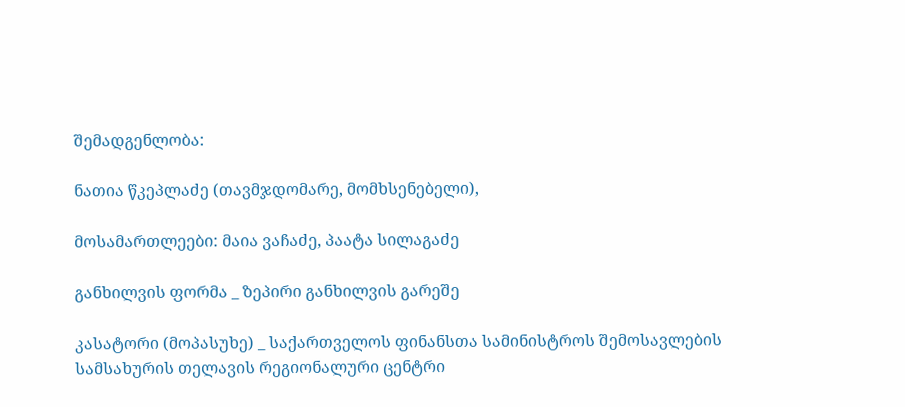შემადგენლობა:

ნათია წკეპლაძე (თავმჯდომარე, მომხსენებელი),

მოსამართლეები: მაია ვაჩაძე, პაატა სილაგაძე

განხილვის ფორმა _ ზეპირი განხილვის გარეშე

კასატორი (მოპასუხე) _ საქართველოს ფინანსთა სამინისტროს შემოსავლების სამსახურის თელავის რეგიონალური ცენტრი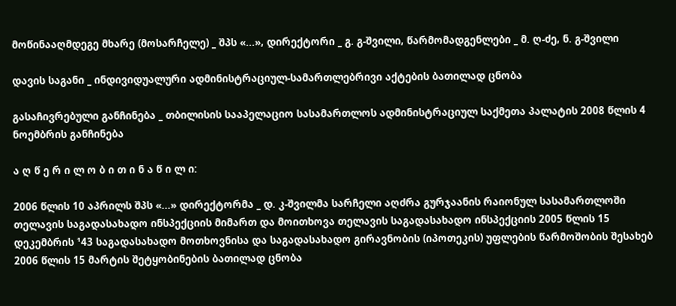მოწინააღმდეგე მხარე (მოსარჩელე) _ შპს «...», დირექტორი _ გ. გ-შვილი, წარმომადგენლები _ მ. ღ-ძე, ნ. გ-შვილი

დავის საგანი _ ინდივიდუალური ადმინისტრაციულ-სამართლებრივი აქტების ბათილად ცნობა

გასაჩივრებული განჩინება _ თბილისის სააპელაციო სასამართლოს ადმინისტრაციულ საქმეთა პალატის 2008 წლის 4 ნოემბრის განჩინება

ა ღ წ ე რ ი ლ ო ბ ი თ ი ნ ა წ ი ლ ი:

2006 წლის 10 აპრილს შპს «...» დირექტორმა _ დ. კ-შვილმა სარჩელი აღძრა გურჯაანის რაიონულ სასამართლოში თელავის საგადასახადო ინსპექციის მიმართ და მოითხოვა თელავის საგადასახადო ინსპექციის 2005 წლის 15 დეკემბრის ¹43 საგადასახადო მოთხოვნისა და საგადასახადო გირავნობის (იპოთეკის) უფლების წარმოშობის შესახებ 2006 წლის 15 მარტის შეტყობინების ბათილად ცნობა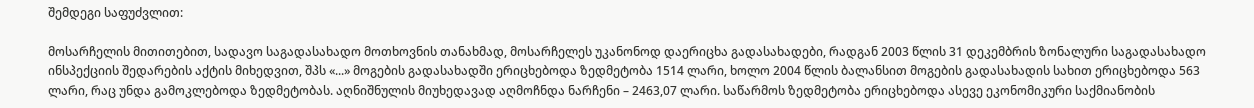შემდეგი საფუძვლით:

მოსარჩელის მითითებით, სადავო საგადასახადო მოთხოვნის თანახმად, მოსარჩელეს უკანონოდ დაერიცხა გადასახადები, რადგან 2003 წლის 31 დეკემბრის ზონალური საგადასახადო ინსპექციის შედარების აქტის მიხედვით, შპს «...» მოგების გადასახადში ერიცხებოდა ზედმეტობა 1514 ლარი, ხოლო 2004 წლის ბალანსით მოგების გადასახადის სახით ერიცხებოდა 563 ლარი, რაც უნდა გამოკლებოდა ზედმეტობას. აღნიშნულის მიუხედავად აღმოჩნდა ნარჩენი – 2463,07 ლარი. საწარმოს ზედმეტობა ერიცხებოდა ასევე ეკონომიკური საქმიანობის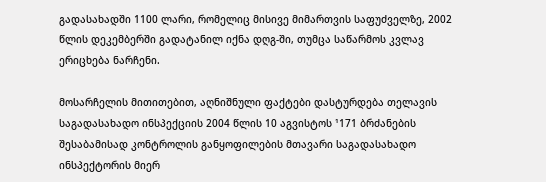გადასახადში 1100 ლარი, რომელიც მისივე მიმართვის საფუძველზე, 2002 წლის დეკემბერში გადატანილ იქნა დღგ-ში, თუმცა საწარმოს კვლავ ერიცხება ნარჩენი.

მოსარჩელის მითითებით, აღნიშნული ფაქტები დასტურდება თელავის საგადასახადო ინსპექციის 2004 წლის 10 აგვისტოს ¹171 ბრძანების შესაბამისად კონტროლის განყოფილების მთავარი საგადასახადო ინსპექტორის მიერ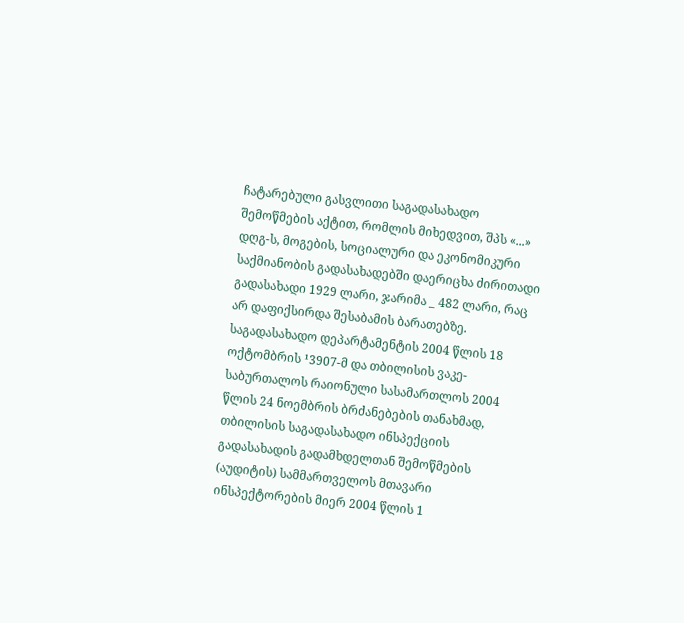ჩატარებული გასვლითი საგადასახადო შემოწმების აქტით, რომლის მიხედვით, შპს «...» დღგ-ს, მოგების, სოციალური და ეკონომიკური საქმიანობის გადასახადებში დაერიცხა ძირითადი გადასახადი 1929 ლარი, ჯარიმა _ 482 ლარი, რაც არ დაფიქსირდა შესაბამის ბარათებზე. საგადასახადო დეპარტამენტის 2004 წლის 18 ოქტომბრის ¹3907-მ და თბილისის ვაკე-საბურთალოს რაიონული სასამართლოს 2004 წლის 24 ნოემბრის ბრძანებების თანახმად, თბილისის საგადასახადო ინსპექციის გადასახადის გადამხდელთან შემოწმების (აუდიტის) სამმართველოს მთავარი ინსპექტორების მიერ 2004 წლის 1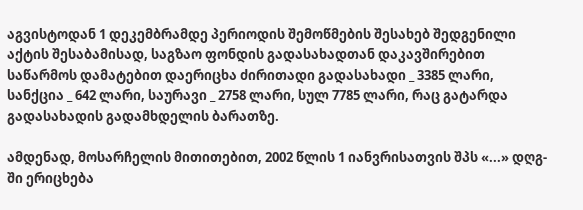აგვისტოდან 1 დეკემბრამდე პერიოდის შემოწმების შესახებ შედგენილი აქტის შესაბამისად, საგზაო ფონდის გადასახადთან დაკავშირებით საწარმოს დამატებით დაერიცხა ძირითადი გადასახადი _ 3385 ლარი, სანქცია _ 642 ლარი, საურავი _ 2758 ლარი, სულ 7785 ლარი, რაც გატარდა გადასახადის გადამხდელის ბარათზე.

ამდენად, მოსარჩელის მითითებით, 2002 წლის 1 იანვრისათვის შპს «...» დღგ-ში ერიცხება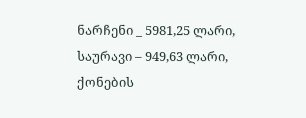ნარჩენი _ 5981,25 ლარი, საურავი – 949,63 ლარი, ქონების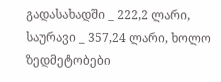გადასახადში _ 222,2 ლარი, საურავი _ 357,24 ლარი, ხოლო ზედმეტობები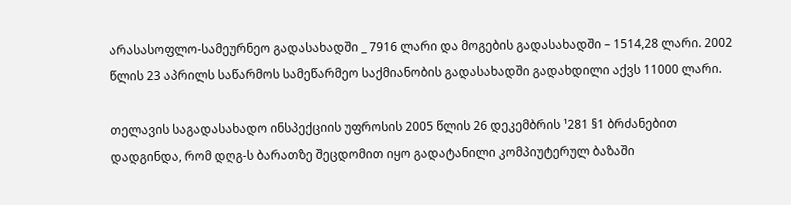არასასოფლო-სამეურნეო გადასახადში _ 7916 ლარი და მოგების გადასახადში – 1514,28 ლარი. 2002 წლის 23 აპრილს საწარმოს სამეწარმეო საქმიანობის გადასახადში გადახდილი აქვს 11000 ლარი.

თელავის საგადასახადო ინსპექციის უფროსის 2005 წლის 26 დეკემბრის ¹281 §1 ბრძანებით დადგინდა, რომ დღგ-ს ბარათზე შეცდომით იყო გადატანილი კომპიუტერულ ბაზაში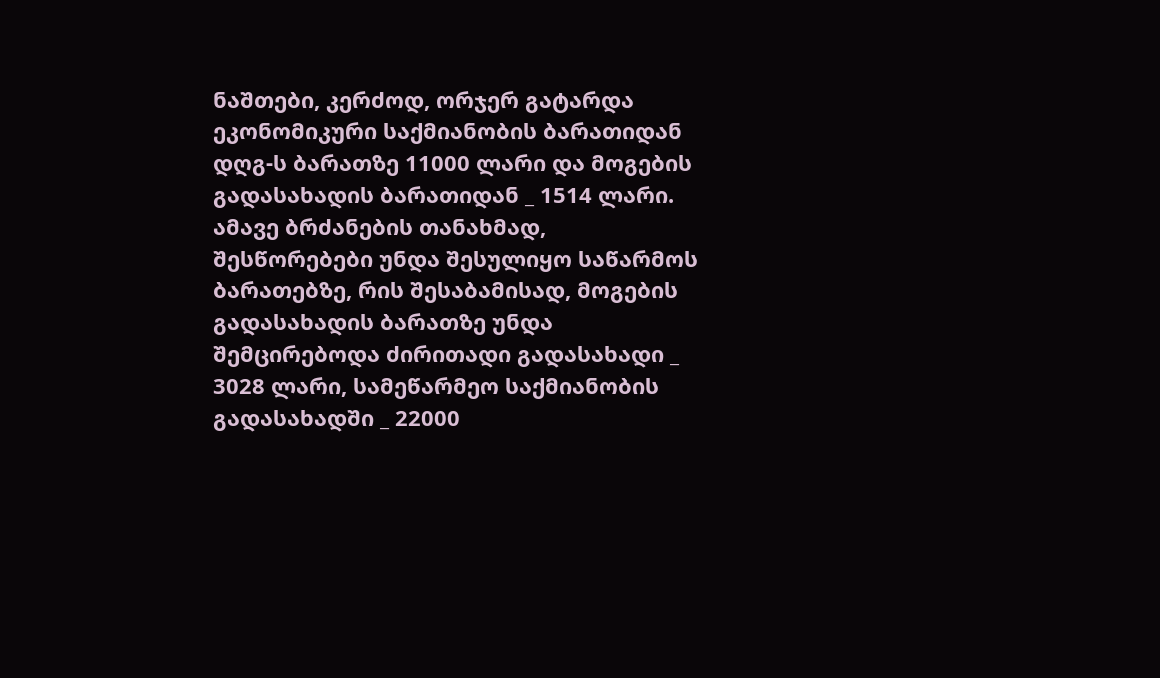ნაშთები, კერძოდ, ორჯერ გატარდა ეკონომიკური საქმიანობის ბარათიდან დღგ-ს ბარათზე 11000 ლარი და მოგების გადასახადის ბარათიდან _ 1514 ლარი. ამავე ბრძანების თანახმად, შესწორებები უნდა შესულიყო საწარმოს ბარათებზე, რის შესაბამისად, მოგების გადასახადის ბარათზე უნდა შემცირებოდა ძირითადი გადასახადი _ 3028 ლარი, სამეწარმეო საქმიანობის გადასახადში _ 22000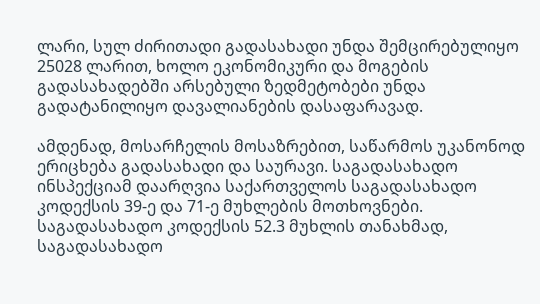ლარი, სულ ძირითადი გადასახადი უნდა შემცირებულიყო 25028 ლარით, ხოლო ეკონომიკური და მოგების გადასახადებში არსებული ზედმეტობები უნდა გადატანილიყო დავალიანების დასაფარავად.

ამდენად, მოსარჩელის მოსაზრებით, საწარმოს უკანონოდ ერიცხება გადასახადი და საურავი. საგადასახადო ინსპექციამ დაარღვია საქართველოს საგადასახადო კოდექსის 39-ე და 71-ე მუხლების მოთხოვნები. საგადასახადო კოდექსის 52.3 მუხლის თანახმად, საგადასახადო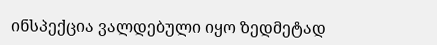ინსპექცია ვალდებული იყო ზედმეტად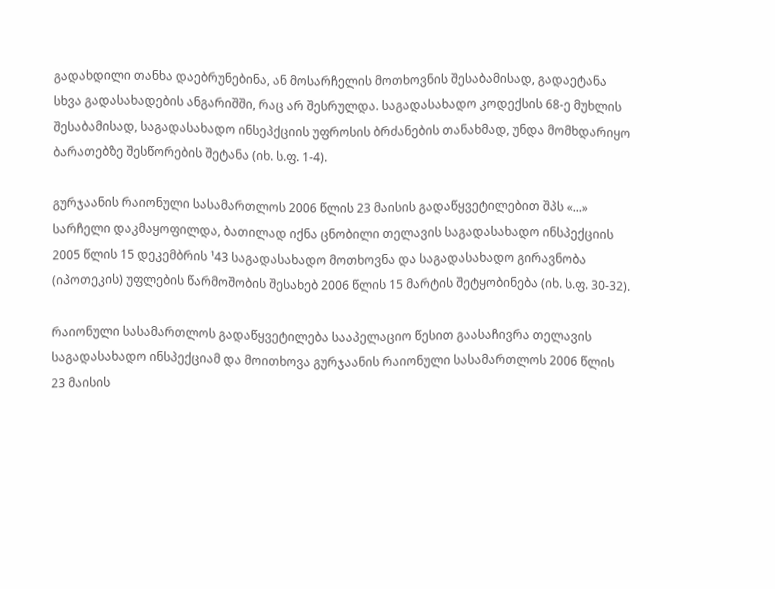გადახდილი თანხა დაებრუნებინა, ან მოსარჩელის მოთხოვნის შესაბამისად, გადაეტანა სხვა გადასახადების ანგარიშში, რაც არ შესრულდა. საგადასახადო კოდექსის 68-ე მუხლის შესაბამისად, საგადასახადო ინსეპქციის უფროსის ბრძანების თანახმად, უნდა მომხდარიყო ბარათებზე შესწორების შეტანა (იხ. ს.ფ. 1-4).

გურჯაანის რაიონული სასამართლოს 2006 წლის 23 მაისის გადაწყვეტილებით შპს «...» სარჩელი დაკმაყოფილდა, ბათილად იქნა ცნობილი თელავის საგადასახადო ინსპექციის 2005 წლის 15 დეკემბრის ¹43 საგადასახადო მოთხოვნა და საგადასახადო გირავნობა (იპოთეკის) უფლების წარმოშობის შესახებ 2006 წლის 15 მარტის შეტყობინება (იხ. ს.ფ. 30-32).

რაიონული სასამართლოს გადაწყვეტილება სააპელაციო წესით გაასაჩივრა თელავის საგადასახადო ინსპექციამ და მოითხოვა გურჯაანის რაიონული სასამართლოს 2006 წლის 23 მაისის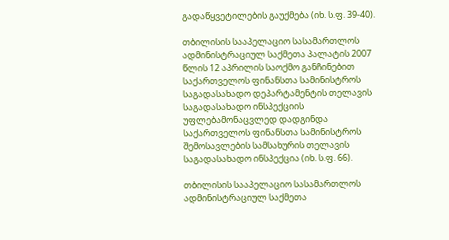გადაწყვეტილების გაუქმება (იხ. ს.ფ. 39-40).

თბილისის სააპელაციო სასამართლოს ადმინისტრაციულ საქმეთა პალატის 2007 წლის 12 აპრილის საოქმო განჩინებით საქართველოს ფინანსთა სამინისტროს საგადასახადო დეპარტამენტის თელავის საგადასახადო ინსპექციის უფლებამონაცვლედ დადგინდა საქართველოს ფინანსთა სამინისტროს შემოსავლების სამსახურის თელავის საგადასახადო ინსპექცია (იხ. ს.ფ. 66).

თბილისის სააპელაციო სასამართლოს ადმინისტრაციულ საქმეთა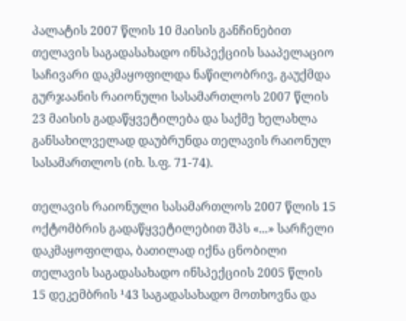პალატის 2007 წლის 10 მაისის განჩინებით თელავის საგადასახადო ინსპექციის სააპელაციო საჩივარი დაკმაყოფილდა ნაწილობრივ, გაუქმდა გურჯაანის რაიონული სასამართლოს 2007 წლის 23 მაისის გადაწყვეტილება და საქმე ხელახლა განსახილველად დაუბრუნდა თელავის რაიონულ სასამართლოს (იხ. ს.ფ. 71-74).

თელავის რაიონული სასამართლოს 2007 წლის 15 ოქტომბრის გადაწყვეტილებით შპს «...» სარჩელი დაკმაყოფილდა, ბათილად იქნა ცნობილი თელავის საგადასახადო ინსპექციის 2005 წლის 15 დეკემბრის ¹43 საგადასახადო მოთხოვნა და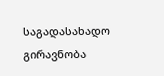საგადასახადო გირავნობა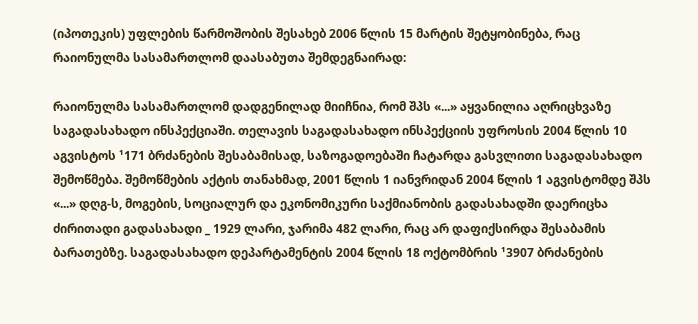(იპოთეკის) უფლების წარმოშობის შესახებ 2006 წლის 15 მარტის შეტყობინება, რაც რაიონულმა სასამართლომ დაასაბუთა შემდეგნაირად:

რაიონულმა სასამართლომ დადგენილად მიიჩნია, რომ შპს «...» აყვანილია აღრიცხვაზე საგადასახადო ინსპექციაში. თელავის საგადასახადო ინსპექციის უფროსის 2004 წლის 10 აგვისტოს ¹171 ბრძანების შესაბამისად, საზოგადოებაში ჩატარდა გასვლითი საგადასახადო შემოწმება. შემოწმების აქტის თანახმად, 2001 წლის 1 იანვრიდან 2004 წლის 1 აგვისტომდე შპს «...» დღგ-ს, მოგების, სოციალურ და ეკონომიკური საქმიანობის გადასახადში დაერიცხა ძირითადი გადასახადი _ 1929 ლარი, ჯარიმა 482 ლარი, რაც არ დაფიქსირდა შესაბამის ბარათებზე. საგადასახადო დეპარტამენტის 2004 წლის 18 ოქტომბრის ¹3907 ბრძანების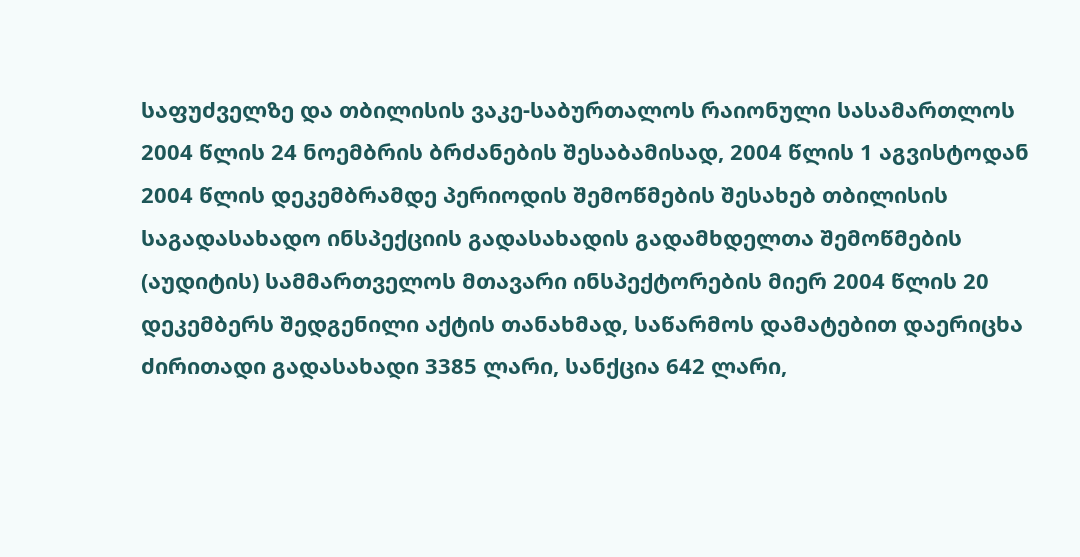საფუძველზე და თბილისის ვაკე-საბურთალოს რაიონული სასამართლოს 2004 წლის 24 ნოემბრის ბრძანების შესაბამისად, 2004 წლის 1 აგვისტოდან 2004 წლის დეკემბრამდე პერიოდის შემოწმების შესახებ თბილისის საგადასახადო ინსპექციის გადასახადის გადამხდელთა შემოწმების (აუდიტის) სამმართველოს მთავარი ინსპექტორების მიერ 2004 წლის 20 დეკემბერს შედგენილი აქტის თანახმად, საწარმოს დამატებით დაერიცხა ძირითადი გადასახადი 3385 ლარი, სანქცია 642 ლარი,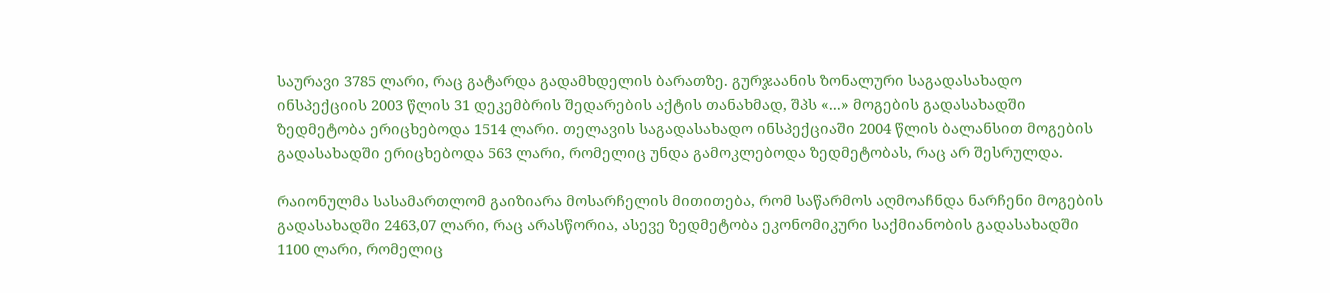საურავი 3785 ლარი, რაც გატარდა გადამხდელის ბარათზე. გურჯაანის ზონალური საგადასახადო ინსპექციის 2003 წლის 31 დეკემბრის შედარების აქტის თანახმად, შპს «...» მოგების გადასახადში ზედმეტობა ერიცხებოდა 1514 ლარი. თელავის საგადასახადო ინსპექციაში 2004 წლის ბალანსით მოგების გადასახადში ერიცხებოდა 563 ლარი, რომელიც უნდა გამოკლებოდა ზედმეტობას, რაც არ შესრულდა.

რაიონულმა სასამართლომ გაიზიარა მოსარჩელის მითითება, რომ საწარმოს აღმოაჩნდა ნარჩენი მოგების გადასახადში 2463,07 ლარი, რაც არასწორია, ასევე ზედმეტობა ეკონომიკური საქმიანობის გადასახადში 1100 ლარი, რომელიც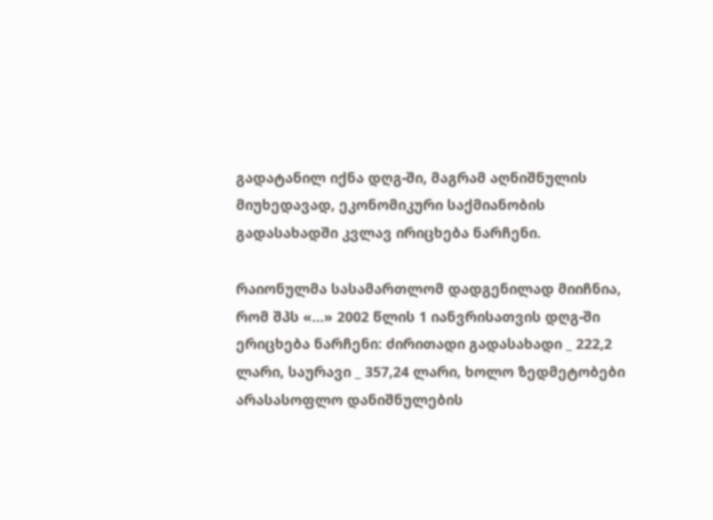გადატანილ იქნა დღგ-ში, მაგრამ აღნიშნულის მიუხედავად, ეკონომიკური საქმიანობის გადასახადში კვლავ ირიცხება ნარჩენი.

რაიონულმა სასამართლომ დადგენილად მიიჩნია, რომ შპს «...» 2002 წლის 1 იანვრისათვის დღგ-ში ერიცხება ნარჩენი: ძირითადი გადასახადი _ 222,2 ლარი, საურავი _ 357,24 ლარი, ხოლო ზედმეტობები არასასოფლო დანიშნულების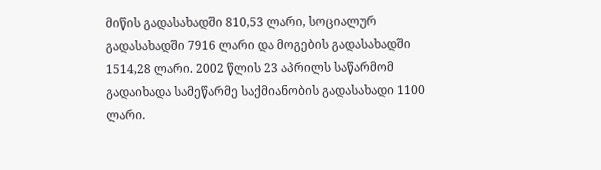მიწის გადასახადში 810,53 ლარი, სოციალურ გადასახადში 7916 ლარი და მოგების გადასახადში 1514,28 ლარი. 2002 წლის 23 აპრილს საწარმომ გადაიხადა სამეწარმე საქმიანობის გადასახადი 1100 ლარი.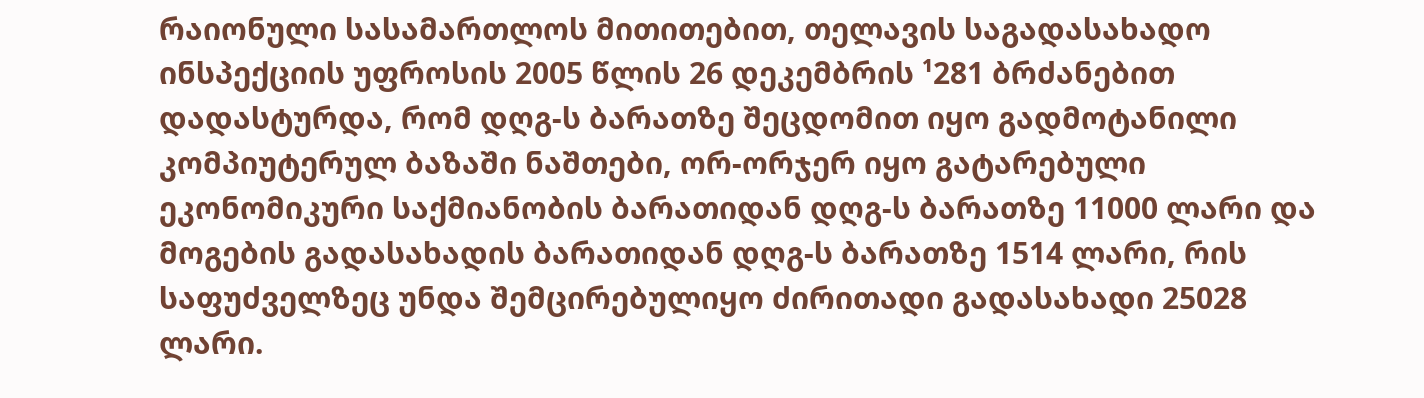რაიონული სასამართლოს მითითებით, თელავის საგადასახადო ინსპექციის უფროსის 2005 წლის 26 დეკემბრის ¹281 ბრძანებით დადასტურდა, რომ დღგ-ს ბარათზე შეცდომით იყო გადმოტანილი კომპიუტერულ ბაზაში ნაშთები, ორ-ორჯერ იყო გატარებული ეკონომიკური საქმიანობის ბარათიდან დღგ-ს ბარათზე 11000 ლარი და მოგების გადასახადის ბარათიდან დღგ-ს ბარათზე 1514 ლარი, რის საფუძველზეც უნდა შემცირებულიყო ძირითადი გადასახადი 25028 ლარი.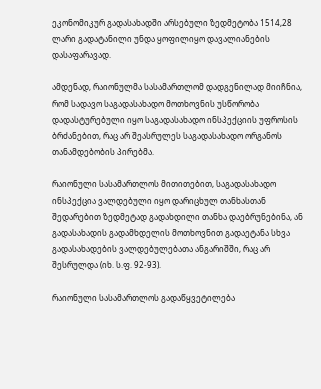ეკონომიკურ გადასახადში არსებული ზედმეტობა 1514,28 ლარი გადატანილი უნდა ყოფილიყო დავალიანების დასაფარავად.

ამდენად, რაიონულმა სასამართლომ დადგენილად მიიჩნია, რომ სადავო საგადასახადო მოთხოვნის უსწორობა დადასტურებული იყო საგადასახადო ინსპექციის უფროსის ბრძანებით, რაც არ შეასრულეს საგადასახადო ორგანოს თანამდებობის პირებმა.

რაიონული სასამართლოს მითითებით, საგადასახადო ინსპექცია ვალდებული იყო დარიცხულ თანხასთან შედარებით ზედმეტად გადახდილი თანხა დაებრუნებინა, ან გადასახადის გადამხდელის მოთხოვნით გადაეტანა სხვა გადასახადების ვალდებულებათა ანგარიშში, რაც არ შესრულდა (იხ. ს.ფ. 92-93).

რაიონული სასამართლოს გადაწყვეტილება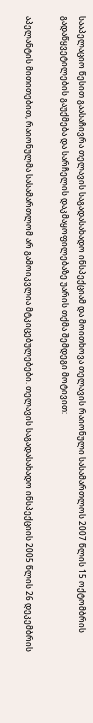სააპელაციო წესით გაასაჩივრა თელავის საგადასახადო ინსპექციამ და მოითხოვა თელავის რაიონული სასამართლოს 2007 წლის 15 ოქტომბრის გადაწყვეტილების გაუქმება და სარჩელის დაკმაყოფილებაზე უარის თქმა შემდეგი მოტივით:

აპელანტის მითითებით, რაიონულმა სასამართლომ არ გამოიკვლია მტკიცებულებები. თელავის საგადასახადო ინსპექციის 2005 წლის 26 დეკემბრის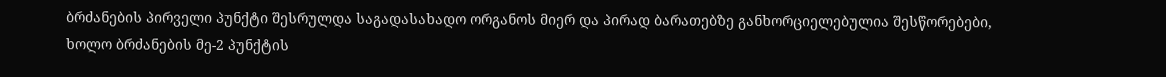ბრძანების პირველი პუნქტი შესრულდა საგადასახადო ორგანოს მიერ და პირად ბარათებზე განხორციელებულია შესწორებები, ხოლო ბრძანების მე-2 პუნქტის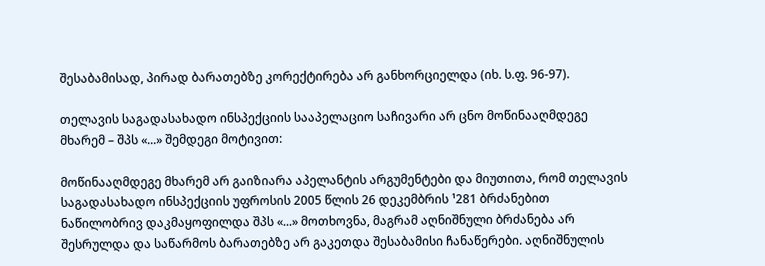შესაბამისად, პირად ბარათებზე კორექტირება არ განხორციელდა (იხ. ს.ფ. 96-97).

თელავის საგადასახადო ინსპექციის სააპელაციო საჩივარი არ ცნო მოწინააღმდეგე მხარემ – შპს «...» შემდეგი მოტივით:

მოწინააღმდეგე მხარემ არ გაიზიარა აპელანტის არგუმენტები და მიუთითა, რომ თელავის საგადასახადო ინსპექციის უფროსის 2005 წლის 26 დეკემბრის ¹281 ბრძანებით ნაწილობრივ დაკმაყოფილდა შპს «...» მოთხოვნა, მაგრამ აღნიშნული ბრძანება არ შესრულდა და საწარმოს ბარათებზე არ გაკეთდა შესაბამისი ჩანაწერები. აღნიშნულის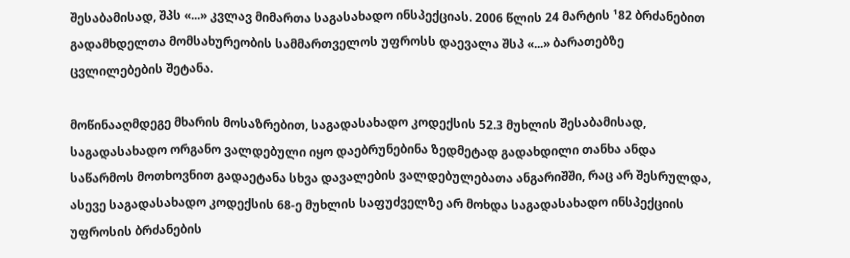შესაბამისად, შპს «...» კვლავ მიმართა საგასახადო ინსპექციას. 2006 წლის 24 მარტის ¹82 ბრძანებით გადამხდელთა მომსახურეობის სამმართველოს უფროსს დაევალა შსპ «...» ბარათებზე ცვლილებების შეტანა.

მოწინააღმდეგე მხარის მოსაზრებით, საგადასახადო კოდექსის 52.3 მუხლის შესაბამისად, საგადასახადო ორგანო ვალდებული იყო დაებრუნებინა ზედმეტად გადახდილი თანხა ანდა საწარმოს მოთხოვნით გადაეტანა სხვა დავალების ვალდებულებათა ანგარიშში, რაც არ შესრულდა, ასევე საგადასახადო კოდექსის 68-ე მუხლის საფუძველზე არ მოხდა საგადასახადო ინსპექციის უფროსის ბრძანების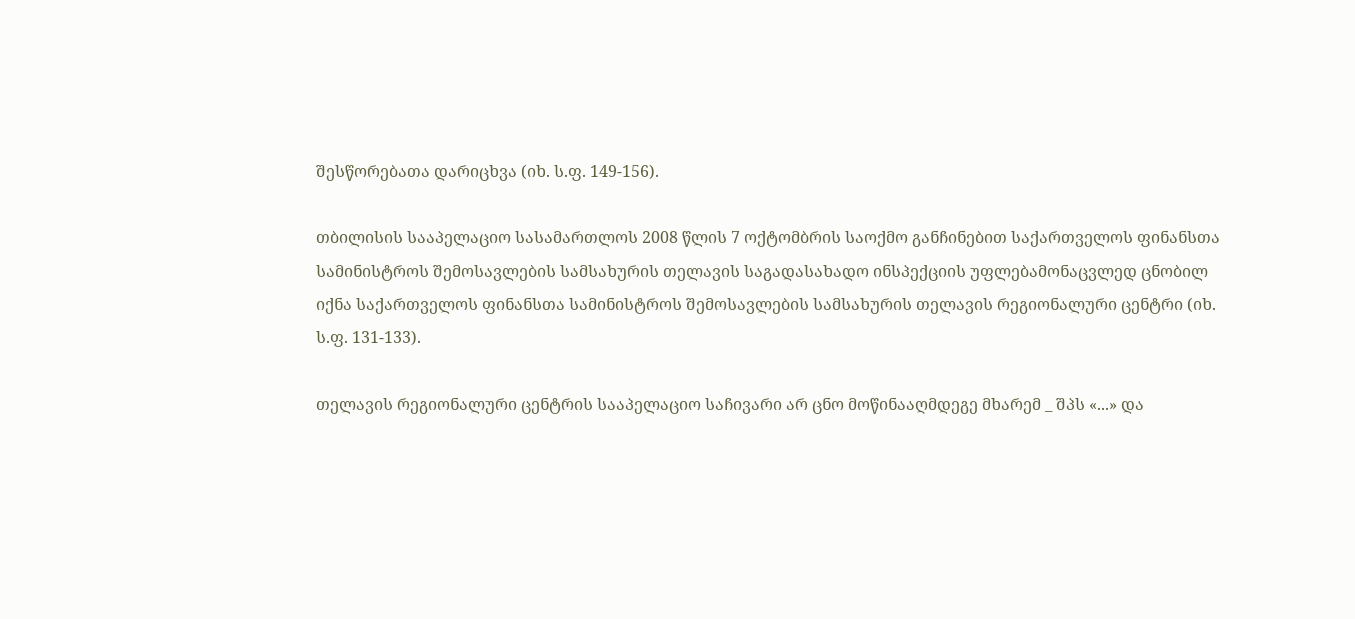შესწორებათა დარიცხვა (იხ. ს.ფ. 149-156).

თბილისის სააპელაციო სასამართლოს 2008 წლის 7 ოქტომბრის საოქმო განჩინებით საქართველოს ფინანსთა სამინისტროს შემოსავლების სამსახურის თელავის საგადასახადო ინსპექციის უფლებამონაცვლედ ცნობილ იქნა საქართველოს ფინანსთა სამინისტროს შემოსავლების სამსახურის თელავის რეგიონალური ცენტრი (იხ. ს.ფ. 131-133).

თელავის რეგიონალური ცენტრის სააპელაციო საჩივარი არ ცნო მოწინააღმდეგე მხარემ _ შპს «...» და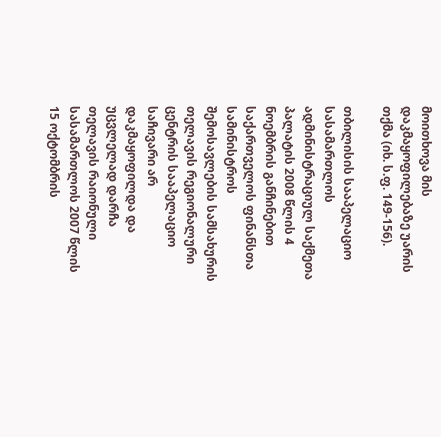მოითხოვა მის დაკმაყოფილებაზე უარის თქმა (იხ. ს.ფ. 149-156).

თბილისის სააპელაციო სასამართლოს ადმინისტრაციულ საქმეთა პალატის 2008 წლის 4 ნოემბრის განჩინებით საქართველოს ფინანსთა სამინისტროს შემოსავლების სამსახურის თელავის რეგიონალური ცენტრის სააპელაციო საჩივარი არ დაკმაყოფილდა და უცვლელად დარჩა თელავის რაიონული სასამართლოს 2007 წლის 15 ოქტომბრის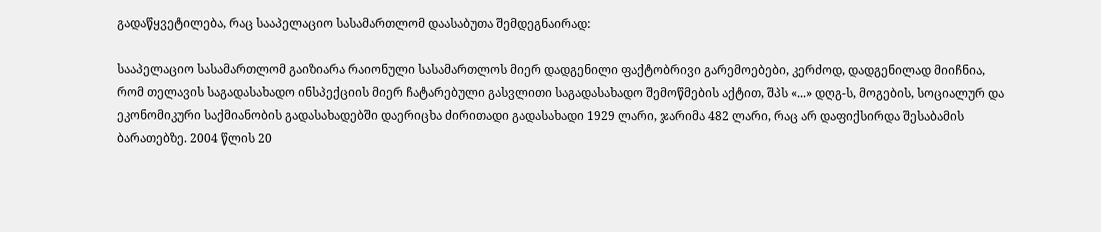გადაწყვეტილება, რაც სააპელაციო სასამართლომ დაასაბუთა შემდეგნაირად:

სააპელაციო სასამართლომ გაიზიარა რაიონული სასამართლოს მიერ დადგენილი ფაქტობრივი გარემოებები, კერძოდ, დადგენილად მიიჩნია, რომ თელავის საგადასახადო ინსპექციის მიერ ჩატარებული გასვლითი საგადასახადო შემოწმების აქტით, შპს «...» დღგ-ს, მოგების, სოციალურ და ეკონომიკური საქმიანობის გადასახადებში დაერიცხა ძირითადი გადასახადი 1929 ლარი, ჯარიმა 482 ლარი, რაც არ დაფიქსირდა შესაბამის ბარათებზე. 2004 წლის 20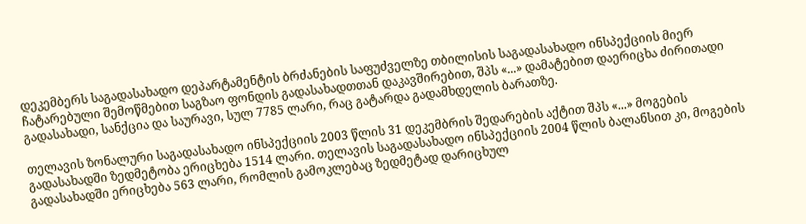დეკემბერს საგადასახადო დეპარტამენტის ბრძანების საფუძველზე თბილისის საგადასახადო ინსპექციის მიერ ჩატარებული შემოწმებით საგზაო ფონდის გადასახადთთან დაკავშირებით, შპს «...» დამატებით დაერიცხა ძირითადი გადასახადი, სანქცია და საურავი, სულ 7785 ლარი, რაც გატარდა გადამხდელის ბარათზე.

თელავის ზონალური საგადასახადო ინსპექციის 2003 წლის 31 დეკემბრის შედარების აქტით შპს «...» მოგების გადასახადში ზედმეტობა ერიცხება 1514 ლარი. თელავის საგადასახადო ინსპექციის 2004 წლის ბალანსით კი, მოგების გადასახადში ერიცხება 563 ლარი, რომლის გამოკლებაც ზედმეტად დარიცხულ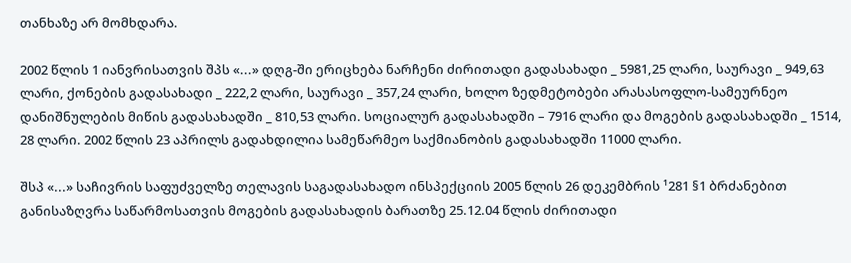თანხაზე არ მომხდარა.

2002 წლის 1 იანვრისათვის შპს «...» დღგ-ში ერიცხება ნარჩენი ძირითადი გადასახადი _ 5981,25 ლარი, საურავი _ 949,63 ლარი, ქონების გადასახადი _ 222,2 ლარი, საურავი _ 357,24 ლარი, ხოლო ზედმეტობები არასასოფლო-სამეურნეო დანიშნულების მიწის გადასახადში _ 810,53 ლარი. სოციალურ გადასახადში – 7916 ლარი და მოგების გადასახადში _ 1514, 28 ლარი. 2002 წლის 23 აპრილს გადახდილია სამეწარმეო საქმიანობის გადასახადში 11000 ლარი.

შსპ «...» საჩივრის საფუძველზე თელავის საგადასახადო ინსპექციის 2005 წლის 26 დეკემბრის ¹281 §1 ბრძანებით განისაზღვრა საწარმოსათვის მოგების გადასახადის ბარათზე 25.12.04 წლის ძირითადი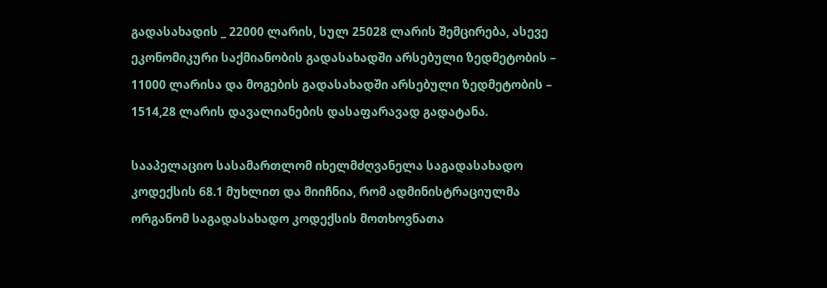გადასახადის _ 22000 ლარის, სულ 25028 ლარის შემცირება, ასევე ეკონომიკური საქმიანობის გადასახადში არსებული ზედმეტობის – 11000 ლარისა და მოგების გადასახადში არსებული ზედმეტობის – 1514,28 ლარის დავალიანების დასაფარავად გადატანა.

სააპელაციო სასამართლომ იხელმძღვანელა საგადასახადო კოდექსის 68.1 მუხლით და მიიჩნია, რომ ადმინისტრაციულმა ორგანომ საგადასახადო კოდექსის მოთხოვნათა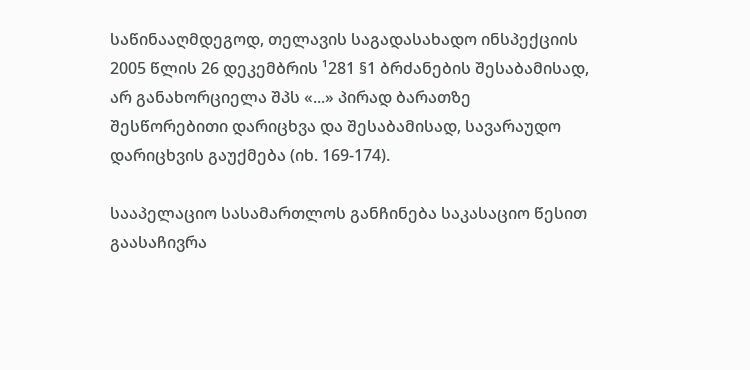საწინააღმდეგოდ, თელავის საგადასახადო ინსპექციის 2005 წლის 26 დეკემბრის ¹281 §1 ბრძანების შესაბამისად, არ განახორციელა შპს «...» პირად ბარათზე შესწორებითი დარიცხვა და შესაბამისად, სავარაუდო დარიცხვის გაუქმება (იხ. 169-174).

სააპელაციო სასამართლოს განჩინება საკასაციო წესით გაასაჩივრა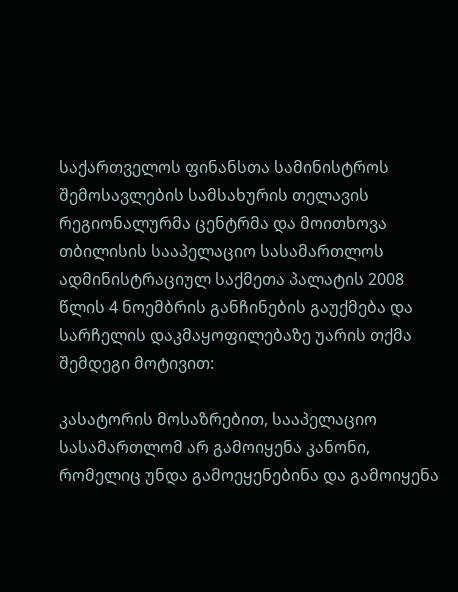საქართველოს ფინანსთა სამინისტროს შემოსავლების სამსახურის თელავის რეგიონალურმა ცენტრმა და მოითხოვა თბილისის სააპელაციო სასამართლოს ადმინისტრაციულ საქმეთა პალატის 2008 წლის 4 ნოემბრის განჩინების გაუქმება და სარჩელის დაკმაყოფილებაზე უარის თქმა შემდეგი მოტივით:

კასატორის მოსაზრებით, სააპელაციო სასამართლომ არ გამოიყენა კანონი, რომელიც უნდა გამოეყენებინა და გამოიყენა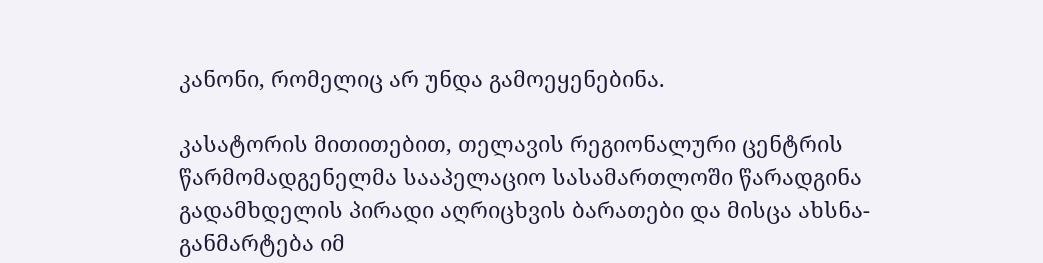კანონი, რომელიც არ უნდა გამოეყენებინა.

კასატორის მითითებით, თელავის რეგიონალური ცენტრის წარმომადგენელმა სააპელაციო სასამართლოში წარადგინა გადამხდელის პირადი აღრიცხვის ბარათები და მისცა ახსნა-განმარტება იმ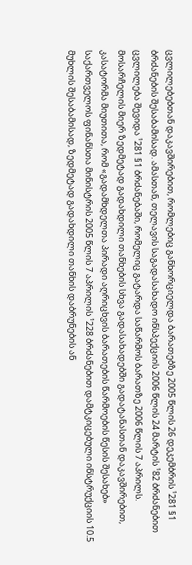ცვლილებებთან დაკავშირებით, რომლებიც განხორციელდა ბარათებზე 2005 წლის 26 დეკემბრის ¹281 §1 ბრძანების შესაბამისად. ამასთან, თელავის საგადასახადო ინსპექციის 2006 წლის 24 მარტის ¹82 ბრძანებით ცვლილება შევიდა ¹281 §1 ბრძანებაში, რომელიც გატარდა საწარმოს ბარათზე 2006 წლის 7 აპრილს. მოსარჩელის მიერ ზედმეტად გადახდილი თანხების სხვა გადასახადებში გადატანასთან დაკავშირებით, კასატორმა მიუთითა, რომ «გადამხდელთა პირადი აღრიცხვის ბარათების წარმოების წესის შესახებ» საქართველოს ფინანსთა მინისტრის 2005 წლის 7 აპრილის ¹228 ბრძანებით დამტკიცებული ინსტრუქციის 10.5 მუხლის შესაბამისად, ზედმეტად გადახდილი თანხის დაბრუნების ან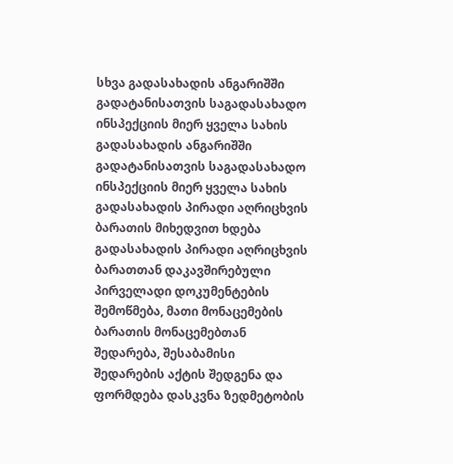სხვა გადასახადის ანგარიშში გადატანისათვის საგადასახადო ინსპექციის მიერ ყველა სახის გადასახადის ანგარიშში გადატანისათვის საგადასახადო ინსპექციის მიერ ყველა სახის გადასახადის პირადი აღრიცხვის ბარათის მიხედვით ხდება გადასახადის პირადი აღრიცხვის ბარათთან დაკავშირებული პირველადი დოკუმენტების შემოწმება, მათი მონაცემების ბარათის მონაცემებთან შედარება, შესაბამისი შედარების აქტის შედგენა და ფორმდება დასკვნა ზედმეტობის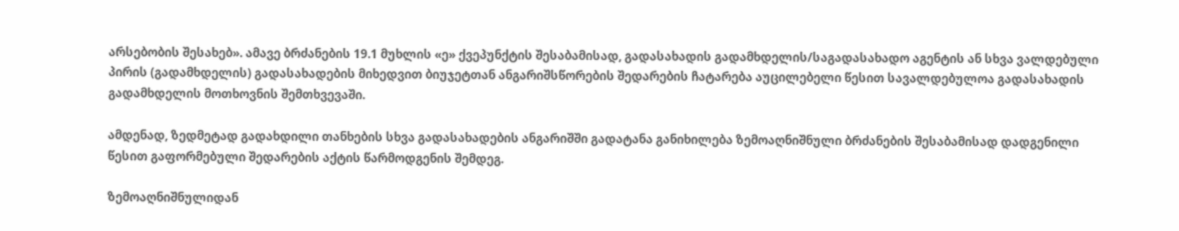არსებობის შესახებ». ამავე ბრძანების 19.1 მუხლის «ე» ქვეპუნქტის შესაბამისად, გადასახადის გადამხდელის/საგადასახადო აგენტის ან სხვა ვალდებული პირის (გადამხდელის) გადასახადების მიხედვით ბიუჯეტთან ანგარიშსწორების შედარების ჩატარება აუცილებელი წესით სავალდებულოა გადასახადის გადამხდელის მოთხოვნის შემთხვევაში.

ამდენად, ზედმეტად გადახდილი თანხების სხვა გადასახადების ანგარიშში გადატანა განიხილება ზემოაღნიშნული ბრძანების შესაბამისად დადგენილი წესით გაფორმებული შედარების აქტის წარმოდგენის შემდეგ.

ზემოაღნიშნულიდან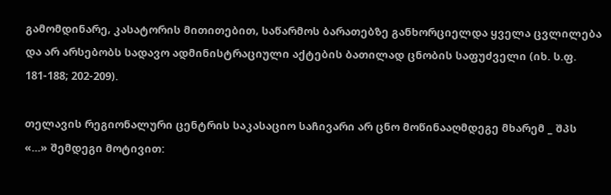გამომდინარე, კასატორის მითითებით, საწარმოს ბარათებზე განხორციელდა ყველა ცვლილება და არ არსებობს სადავო ადმინისტრაციული აქტების ბათილად ცნობის საფუძველი (იხ. ს.ფ. 181-188; 202-209).

თელავის რეგიონალური ცენტრის საკასაციო საჩივარი არ ცნო მოწინააღმდეგე მხარემ _ შპს «...» შემდეგი მოტივით: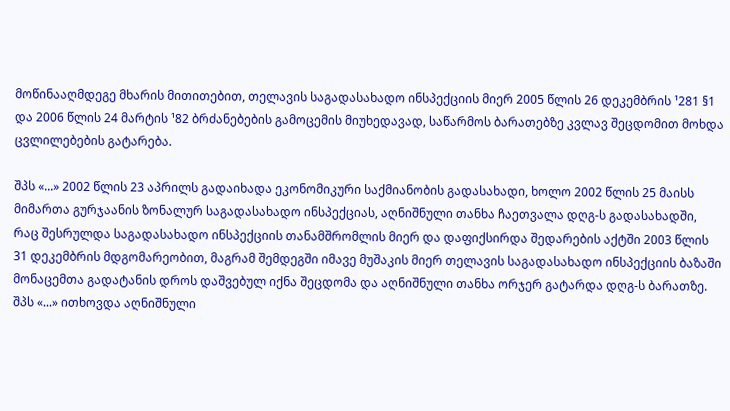მოწინააღმდეგე მხარის მითითებით, თელავის საგადასახადო ინსპექციის მიერ 2005 წლის 26 დეკემბრის ¹281 §1 და 2006 წლის 24 მარტის ¹82 ბრძანებების გამოცემის მიუხედავად, საწარმოს ბარათებზე კვლავ შეცდომით მოხდა ცვლილებების გატარება.

შპს «...» 2002 წლის 23 აპრილს გადაიხადა ეკონომიკური საქმიანობის გადასახადი, ხოლო 2002 წლის 25 მაისს მიმართა გურჯაანის ზონალურ საგადასახადო ინსპექციას, აღნიშნული თანხა ჩაეთვალა დღგ-ს გადასახადში, რაც შესრულდა საგადასახადო ინსპექციის თანამშრომლის მიერ და დაფიქსირდა შედარების აქტში 2003 წლის 31 დეკემბრის მდგომარეობით, მაგრამ შემდეგში იმავე მუშაკის მიერ თელავის საგადასახადო ინსპექციის ბაზაში მონაცემთა გადატანის დროს დაშვებულ იქნა შეცდომა და აღნიშნული თანხა ორჯერ გატარდა დღგ-ს ბარათზე. შპს «...» ითხოვდა აღნიშნული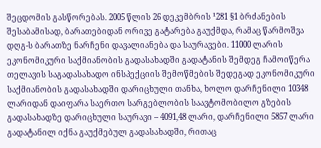შეცდომის გასწორებას. 2005 წლის 26 დეკემბრის ¹281 §1 ბრძანების შესაბამისად, ბარათებიდან ორივე გატარება გაუქმდა, რამაც წარმოშვა დღგ-ს ბარათზე ნარჩენი დავალიანება და საურავები. 11000 ლარის ეკონომიკური საქმიანობის გადასახადში გადატანის შემდეგ ჩამოიწერა თელავის საგადასახადო ინსპექციის შემოწმების შედეგად ეკონომიკური საქმიანობის გადასახადში დარიცხული თანხა, ხოლო დარჩენილი 10348 ლარიდან დაიფარა საერთო სარგებლობის საავტომობილო გზების გადასახადზე დარიცხული საურავი – 4091,48 ლარი, დარჩენილი 5857 ლარი გადატანილ იქნა გაუქმებულ გადასახადში, რითაც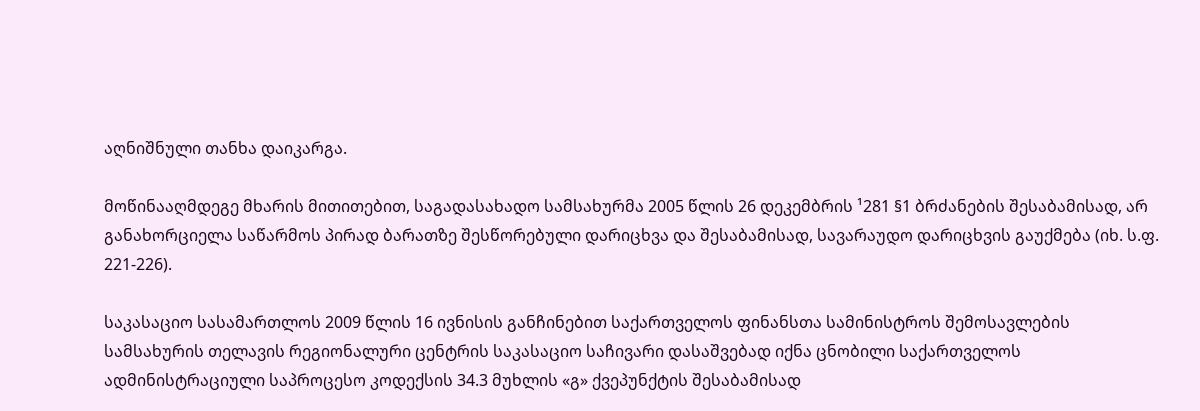აღნიშნული თანხა დაიკარგა.

მოწინააღმდეგე მხარის მითითებით, საგადასახადო სამსახურმა 2005 წლის 26 დეკემბრის ¹281 §1 ბრძანების შესაბამისად, არ განახორციელა საწარმოს პირად ბარათზე შესწორებული დარიცხვა და შესაბამისად, სავარაუდო დარიცხვის გაუქმება (იხ. ს.ფ. 221-226).

საკასაციო სასამართლოს 2009 წლის 16 ივნისის განჩინებით საქართველოს ფინანსთა სამინისტროს შემოსავლების სამსახურის თელავის რეგიონალური ცენტრის საკასაციო საჩივარი დასაშვებად იქნა ცნობილი საქართველოს ადმინისტრაციული საპროცესო კოდექსის 34.3 მუხლის «გ» ქვეპუნქტის შესაბამისად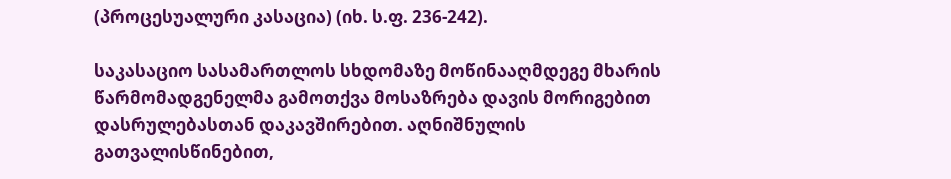(პროცესუალური კასაცია) (იხ. ს.ფ. 236-242).

საკასაციო სასამართლოს სხდომაზე მოწინააღმდეგე მხარის წარმომადგენელმა გამოთქვა მოსაზრება დავის მორიგებით დასრულებასთან დაკავშირებით. აღნიშნულის გათვალისწინებით,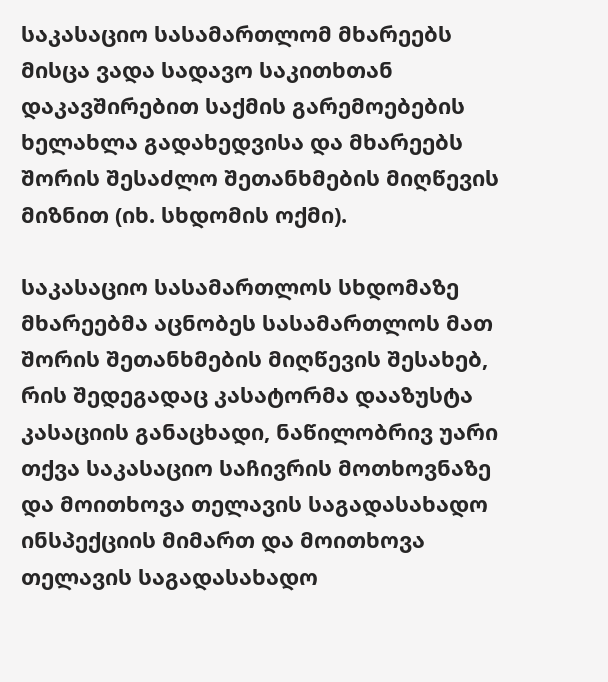საკასაციო სასამართლომ მხარეებს მისცა ვადა სადავო საკითხთან დაკავშირებით საქმის გარემოებების ხელახლა გადახედვისა და მხარეებს შორის შესაძლო შეთანხმების მიღწევის მიზნით (იხ. სხდომის ოქმი).

საკასაციო სასამართლოს სხდომაზე მხარეებმა აცნობეს სასამართლოს მათ შორის შეთანხმების მიღწევის შესახებ, რის შედეგადაც კასატორმა დააზუსტა კასაციის განაცხადი, ნაწილობრივ უარი თქვა საკასაციო საჩივრის მოთხოვნაზე და მოითხოვა თელავის საგადასახადო ინსპექციის მიმართ და მოითხოვა თელავის საგადასახადო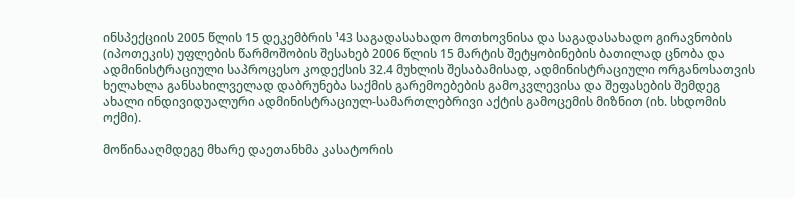ინსპექციის 2005 წლის 15 დეკემბრის ¹43 საგადასახადო მოთხოვნისა და საგადასახადო გირავნობის (იპოთეკის) უფლების წარმოშობის შესახებ 2006 წლის 15 მარტის შეტყობინების ბათილად ცნობა და ადმინისტრაციული საპროცესო კოდექსის 32.4 მუხლის შესაბამისად, ადმინისტრაციული ორგანოსათვის ხელახლა განსახილველად დაბრუნება საქმის გარემოებების გამოკვლევისა და შეფასების შემდეგ ახალი ინდივიდუალური ადმინისტრაციულ-სამართლებრივი აქტის გამოცემის მიზნით (იხ. სხდომის ოქმი).

მოწინააღმდეგე მხარე დაეთანხმა კასატორის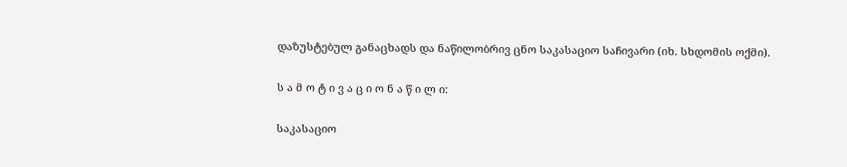დაზუსტებულ განაცხადს და ნაწილობრივ ცნო საკასაციო საჩივარი (იხ. სხდომის ოქმი).

ს ა მ ო ტ ი ვ ა ც ი ო ნ ა წ ი ლ ი:

საკასაციო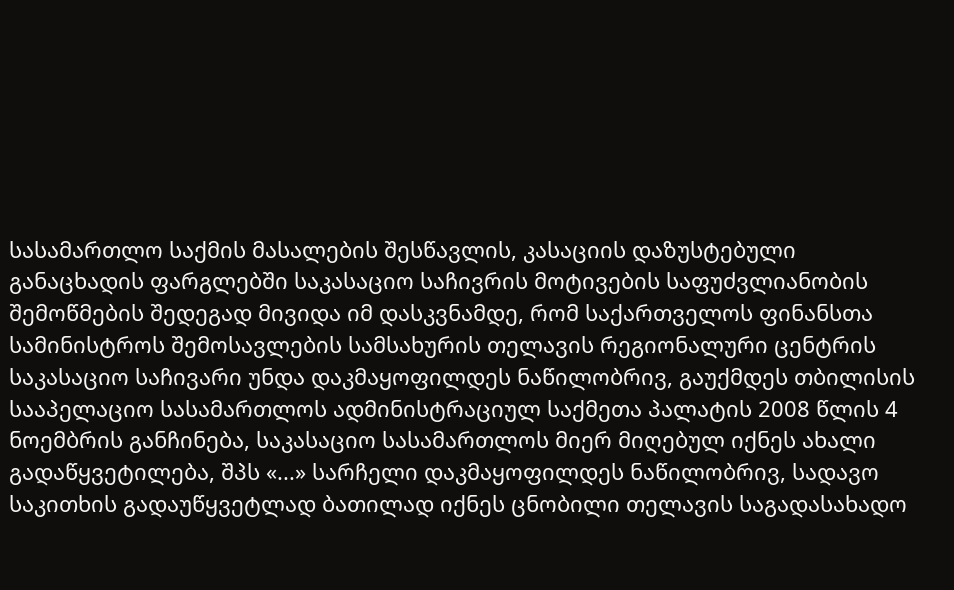სასამართლო საქმის მასალების შესწავლის, კასაციის დაზუსტებული განაცხადის ფარგლებში საკასაციო საჩივრის მოტივების საფუძვლიანობის შემოწმების შედეგად მივიდა იმ დასკვნამდე, რომ საქართველოს ფინანსთა სამინისტროს შემოსავლების სამსახურის თელავის რეგიონალური ცენტრის საკასაციო საჩივარი უნდა დაკმაყოფილდეს ნაწილობრივ, გაუქმდეს თბილისის სააპელაციო სასამართლოს ადმინისტრაციულ საქმეთა პალატის 2008 წლის 4 ნოემბრის განჩინება, საკასაციო სასამართლოს მიერ მიღებულ იქნეს ახალი გადაწყვეტილება, შპს «...» სარჩელი დაკმაყოფილდეს ნაწილობრივ, სადავო საკითხის გადაუწყვეტლად ბათილად იქნეს ცნობილი თელავის საგადასახადო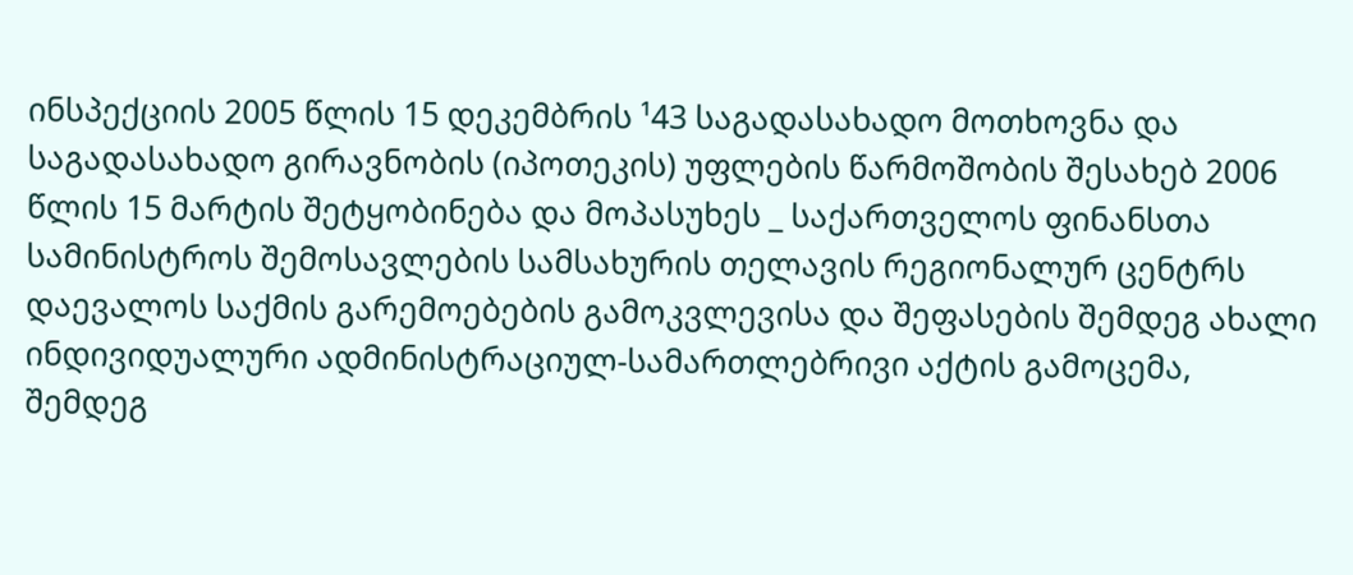ინსპექციის 2005 წლის 15 დეკემბრის ¹43 საგადასახადო მოთხოვნა და საგადასახადო გირავნობის (იპოთეკის) უფლების წარმოშობის შესახებ 2006 წლის 15 მარტის შეტყობინება და მოპასუხეს _ საქართველოს ფინანსთა სამინისტროს შემოსავლების სამსახურის თელავის რეგიონალურ ცენტრს დაევალოს საქმის გარემოებების გამოკვლევისა და შეფასების შემდეგ ახალი ინდივიდუალური ადმინისტრაციულ-სამართლებრივი აქტის გამოცემა, შემდეგ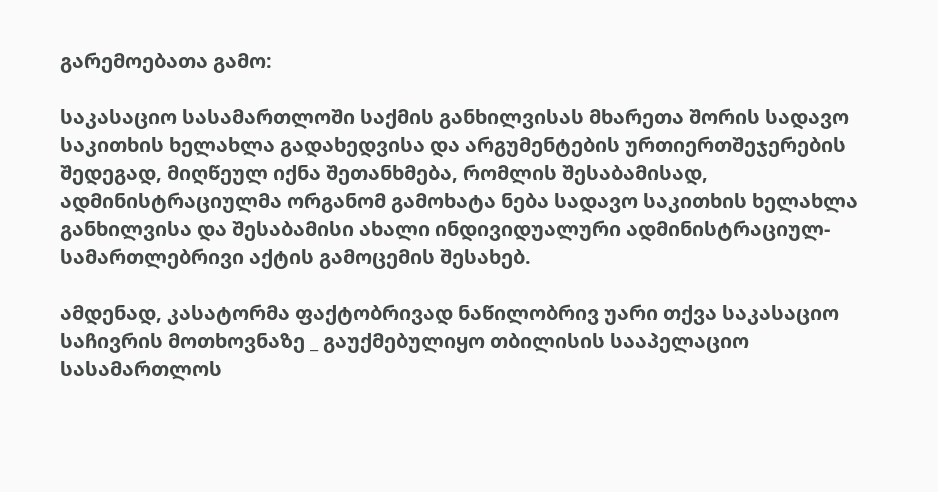გარემოებათა გამო:

საკასაციო სასამართლოში საქმის განხილვისას მხარეთა შორის სადავო საკითხის ხელახლა გადახედვისა და არგუმენტების ურთიერთშეჯერების შედეგად, მიღწეულ იქნა შეთანხმება, რომლის შესაბამისად, ადმინისტრაციულმა ორგანომ გამოხატა ნება სადავო საკითხის ხელახლა განხილვისა და შესაბამისი ახალი ინდივიდუალური ადმინისტრაციულ-სამართლებრივი აქტის გამოცემის შესახებ.

ამდენად, კასატორმა ფაქტობრივად ნაწილობრივ უარი თქვა საკასაციო საჩივრის მოთხოვნაზე _ გაუქმებულიყო თბილისის სააპელაციო სასამართლოს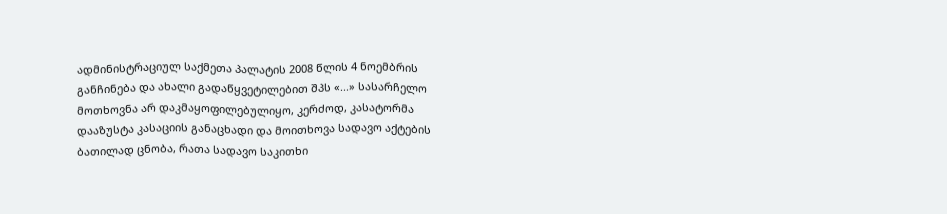ადმინისტრაციულ საქმეთა პალატის 2008 წლის 4 ნოემბრის განჩინება და ახალი გადაწყვეტილებით შპს «...» სასარჩელო მოთხოვნა არ დაკმაყოფილებულიყო, კერძოდ, კასატორმა დააზუსტა კასაციის განაცხადი და მოითხოვა სადავო აქტების ბათილად ცნობა, რათა სადავო საკითხი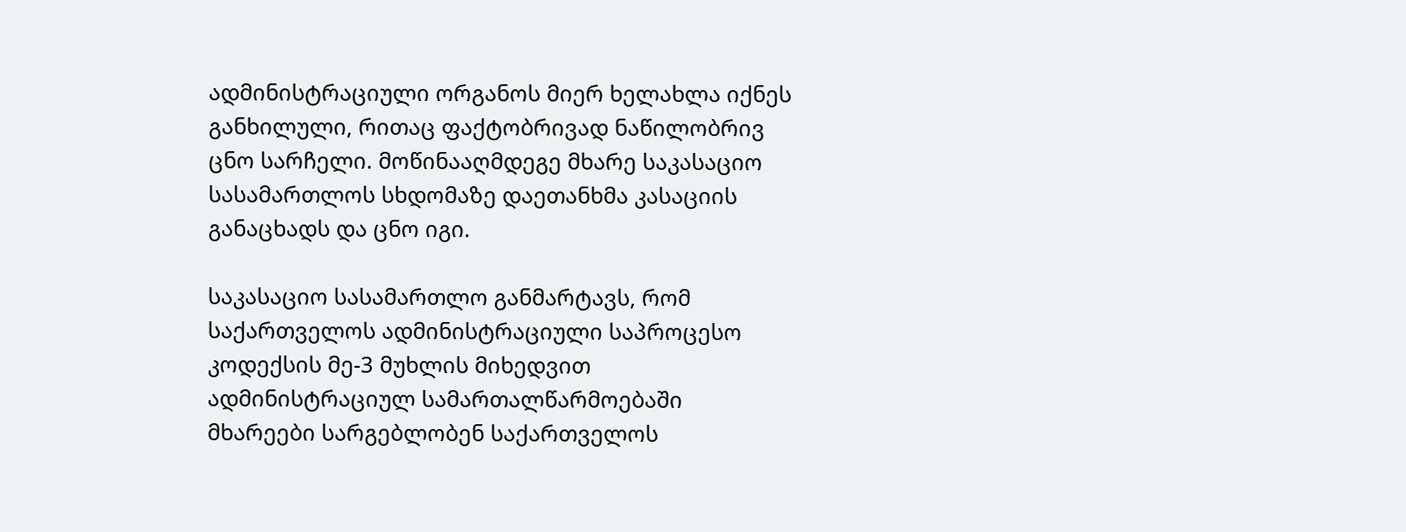ადმინისტრაციული ორგანოს მიერ ხელახლა იქნეს განხილული, რითაც ფაქტობრივად ნაწილობრივ ცნო სარჩელი. მოწინააღმდეგე მხარე საკასაციო სასამართლოს სხდომაზე დაეთანხმა კასაციის განაცხადს და ცნო იგი.

საკასაციო სასამართლო განმარტავს, რომ საქართველოს ადმინისტრაციული საპროცესო კოდექსის მე-3 მუხლის მიხედვით ადმინისტრაციულ სამართალწარმოებაში მხარეები სარგებლობენ საქართველოს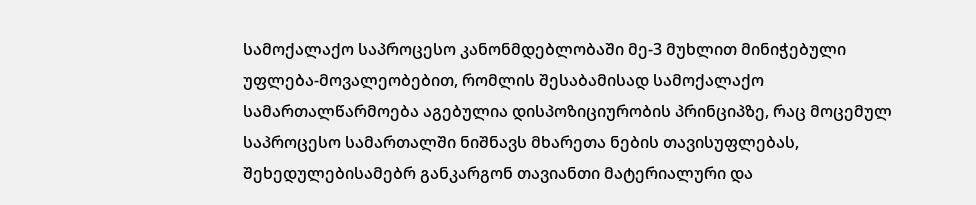სამოქალაქო საპროცესო კანონმდებლობაში მე-3 მუხლით მინიჭებული უფლება-მოვალეობებით, რომლის შესაბამისად სამოქალაქო სამართალწარმოება აგებულია დისპოზიციურობის პრინციპზე, რაც მოცემულ საპროცესო სამართალში ნიშნავს მხარეთა ნების თავისუფლებას, შეხედულებისამებრ განკარგონ თავიანთი მატერიალური და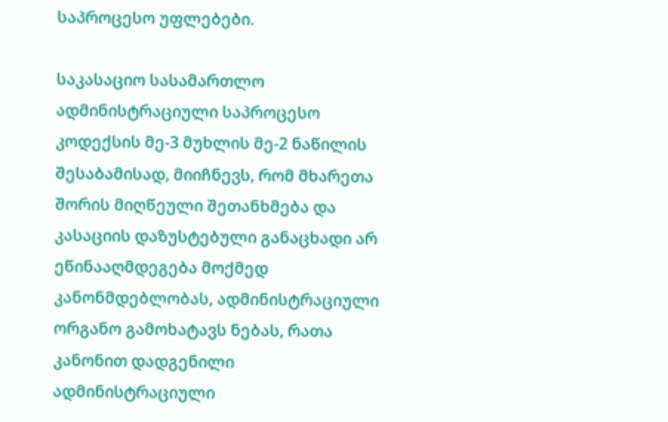საპროცესო უფლებები.

საკასაციო სასამართლო ადმინისტრაციული საპროცესო კოდექსის მე-3 მუხლის მე-2 ნაწილის შესაბამისად, მიიჩნევს, რომ მხარეთა შორის მიღწეული შეთანხმება და კასაციის დაზუსტებული განაცხადი არ ეწინააღმდეგება მოქმედ კანონმდებლობას, ადმინისტრაციული ორგანო გამოხატავს ნებას, რათა კანონით დადგენილი ადმინისტრაციული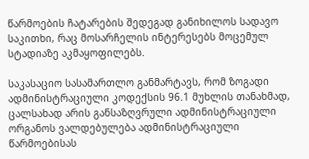წარმოების ჩატარების შედეგად განიხილოს სადავო საკითხი, რაც მოსარჩელის ინტერესებს მოცემულ სტადიაზე აკმაყოფილებს.

საკასაციო სასამართლო განმარტავს, რომ ზოგადი ადმინისტრაციული კოდექსის 96.1 მუხლის თანახმად, ცალსახად არის განსაზღვრული ადმინისტრაციული ორგანოს ვალდებულება ადმინისტრაციული წარმოებისას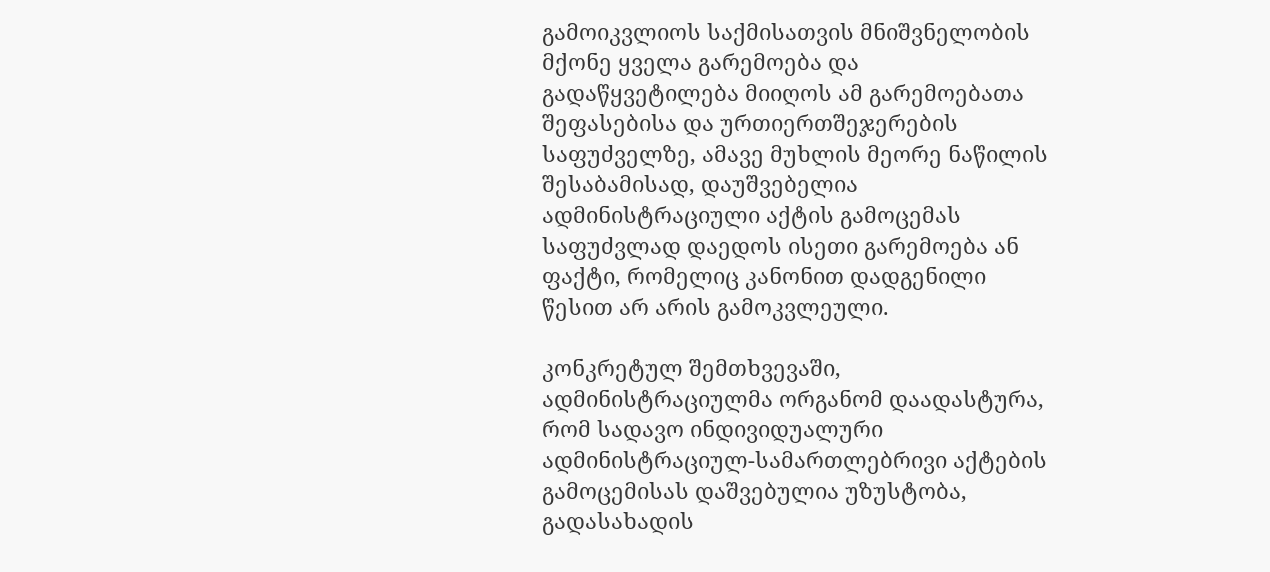გამოიკვლიოს საქმისათვის მნიშვნელობის მქონე ყველა გარემოება და გადაწყვეტილება მიიღოს ამ გარემოებათა შეფასებისა და ურთიერთშეჯერების საფუძველზე, ამავე მუხლის მეორე ნაწილის შესაბამისად, დაუშვებელია ადმინისტრაციული აქტის გამოცემას საფუძვლად დაედოს ისეთი გარემოება ან ფაქტი, რომელიც კანონით დადგენილი წესით არ არის გამოკვლეული.

კონკრეტულ შემთხვევაში, ადმინისტრაციულმა ორგანომ დაადასტურა, რომ სადავო ინდივიდუალური ადმინისტრაციულ-სამართლებრივი აქტების გამოცემისას დაშვებულია უზუსტობა, გადასახადის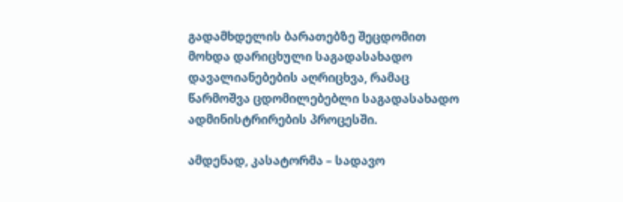გადამხდელის ბარათებზე შეცდომით მოხდა დარიცხული საგადასახადო დავალიანებების აღრიცხვა, რამაც წარმოშვა ცდომილებებლი საგადასახადო ადმინისტრირების პროცესში.

ამდენად, კასატორმა – სადავო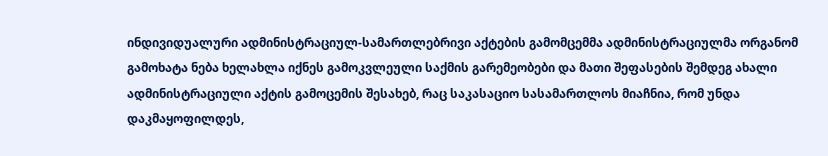ინდივიდუალური ადმინისტრაციულ-სამართლებრივი აქტების გამომცემმა ადმინისტრაციულმა ორგანომ გამოხატა ნება ხელახლა იქნეს გამოკვლეული საქმის გარემეობები და მათი შეფასების შემდეგ ახალი ადმინისტრაციული აქტის გამოცემის შესახებ, რაც საკასაციო სასამართლოს მიაჩნია, რომ უნდა დაკმაყოფილდეს,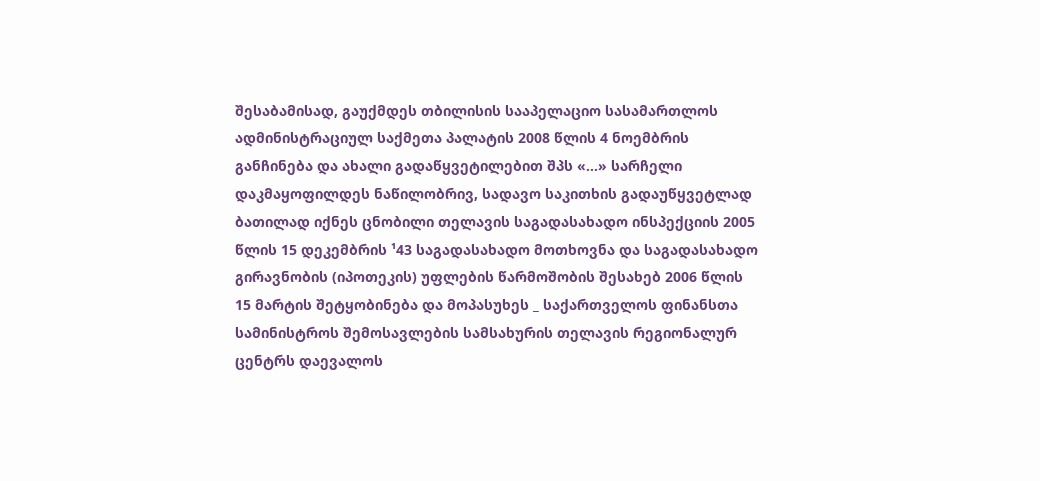შესაბამისად, გაუქმდეს თბილისის სააპელაციო სასამართლოს ადმინისტრაციულ საქმეთა პალატის 2008 წლის 4 ნოემბრის განჩინება და ახალი გადაწყვეტილებით შპს «...» სარჩელი დაკმაყოფილდეს ნაწილობრივ, სადავო საკითხის გადაუწყვეტლად ბათილად იქნეს ცნობილი თელავის საგადასახადო ინსპექციის 2005 წლის 15 დეკემბრის ¹43 საგადასახადო მოთხოვნა და საგადასახადო გირავნობის (იპოთეკის) უფლების წარმოშობის შესახებ 2006 წლის 15 მარტის შეტყობინება და მოპასუხეს _ საქართველოს ფინანსთა სამინისტროს შემოსავლების სამსახურის თელავის რეგიონალურ ცენტრს დაევალოს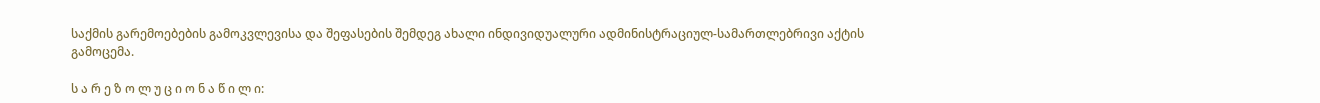საქმის გარემოებების გამოკვლევისა და შეფასების შემდეგ ახალი ინდივიდუალური ადმინისტრაციულ-სამართლებრივი აქტის გამოცემა.

ს ა რ ე ზ ო ლ უ ც ი ო ნ ა წ ი ლ ი: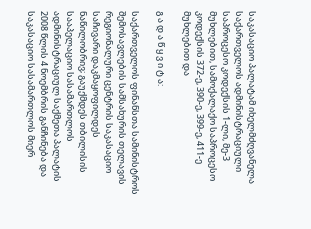საკასაციო პალატამ იხელმძღვანელა საქართველოს ადმინისტრაციული საპროცესო კოდექსის 1-ლი, მე-3 მუხლებით, სამოქალაქო საპროცესო კოდექსის 372-ე, 390-ე, 399-ე, 411-ე მუხლებით და

გ ა დ ა წ ყ ვ ი ტ ა:

საქართველოს ფინანსთა სამინისტროს შემოსავლების სამსახურის თელავის რეგიონალური ცენტრის საკასაციო საჩივარი დაკმაყოფილდეს ნაწილობრივ; გაუქმდეს თბილისის სააპელაციო სასამართლოს ადმინისტრაციულ საქმეთა პალატის 2008 წლის 4 ნოემბრის განჩინება და საკასაციო სასამართლოს მიერ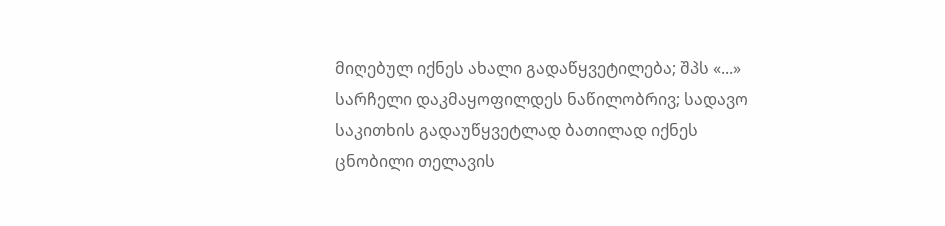მიღებულ იქნეს ახალი გადაწყვეტილება; შპს «...» სარჩელი დაკმაყოფილდეს ნაწილობრივ; სადავო საკითხის გადაუწყვეტლად ბათილად იქნეს ცნობილი თელავის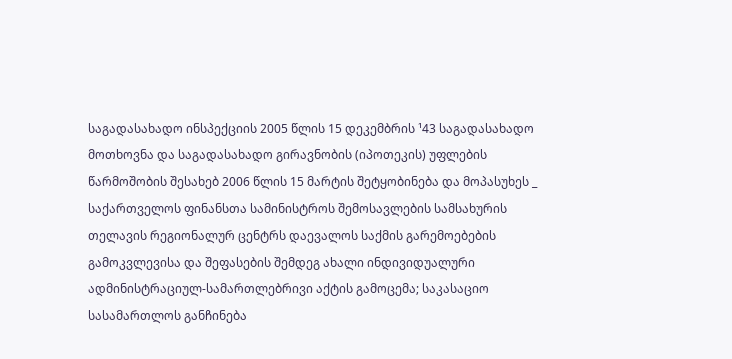საგადასახადო ინსპექციის 2005 წლის 15 დეკემბრის ¹43 საგადასახადო მოთხოვნა და საგადასახადო გირავნობის (იპოთეკის) უფლების წარმოშობის შესახებ 2006 წლის 15 მარტის შეტყობინება და მოპასუხეს _ საქართველოს ფინანსთა სამინისტროს შემოსავლების სამსახურის თელავის რეგიონალურ ცენტრს დაევალოს საქმის გარემოებების გამოკვლევისა და შეფასების შემდეგ ახალი ინდივიდუალური ადმინისტრაციულ-სამართლებრივი აქტის გამოცემა; საკასაციო სასამართლოს განჩინება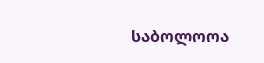საბოლოოა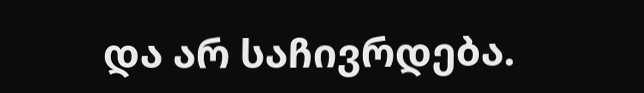და არ საჩივრდება.